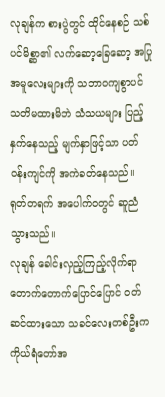လုချန်က စားပွဲတွင် ထိုင်နေစဉ် သစ်ပင်မိစ္ဆာ၏ လက်ဆော့ခြေဆော့ အပြုအမူလေးများကို သဘာဝကျစွာပင် သတိမထားမိဘဲ သံသယများ ပြည့်နှက်နေသည့် မျက်နှာဖြင့်သာ ပတ်ဝန်းကျင်ကို အကဲခတ်နေသည်။
ရုတ်တရက် အပေါက်ဝတွင် ဆူညံသွားသည်။
လုချန် ခေါင်းလှည့်ကြည့်လိုက်ရာ တောက်တောက်ပြောင်ပြောင် ဝတ်ဆင်ထားသော သခင်လေးတစ်ဦးက ကိုယ်ရံတော်အ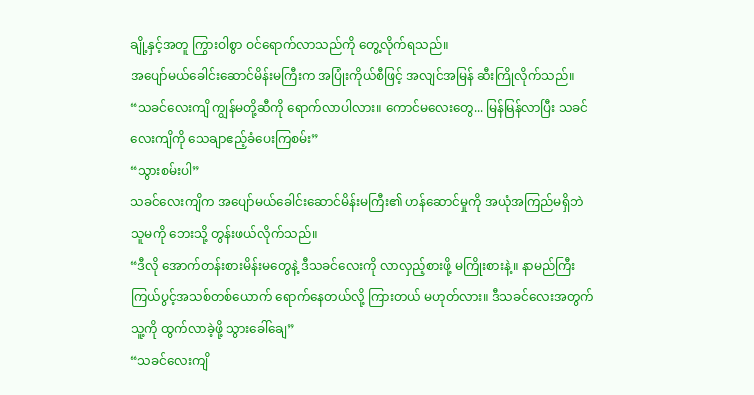ချို့နှင့်အတူ ကြွားဝါစွာ ဝင်ရောက်လာသည်ကို တွေ့လိုက်ရသည်။
အပျော်မယ်ခေါင်းဆောင်မိန်းမကြီးက အပြုံးကိုယ်စီဖြင့် အလျင်အမြန် ဆီးကြိုလိုက်သည်။
“သခင်လေးကျိ ကျွန်မတို့ဆီကို ရောက်လာပါလား။ ကောင်မလေးတွေ... မြန်မြန်လာပြီး သခင်လေးကျိကို သေချာဧည့်ခံပေးကြစမ်း”
“သွားစမ်းပါ”
သခင်လေးကျိက အပျော်မယ်ခေါင်းဆောင်မိန်းမကြီး၏ ဟန်ဆောင်မှုကို အယုံအကြည်မရှိဘဲ သူမကို ဘေးသို့ တွန်းဖယ်လိုက်သည်။
“ဒီလို အောက်တန်းစားမိန်းမတွေနဲ့ ဒီသခင်လေးကို လာလှည့်စားဖို့ မကြိုးစားနဲ့။ နာမည်ကြီး ကြယ်ပွင့်အသစ်တစ်ယောက် ရောက်နေတယ်လို့ ကြားတယ် မဟုတ်လား။ ဒီသခင်လေးအတွက် သူ့ကို ထွက်လာခဲ့ဖို့ သွားခေါ်ချေ”
“သခင်လေးကျိ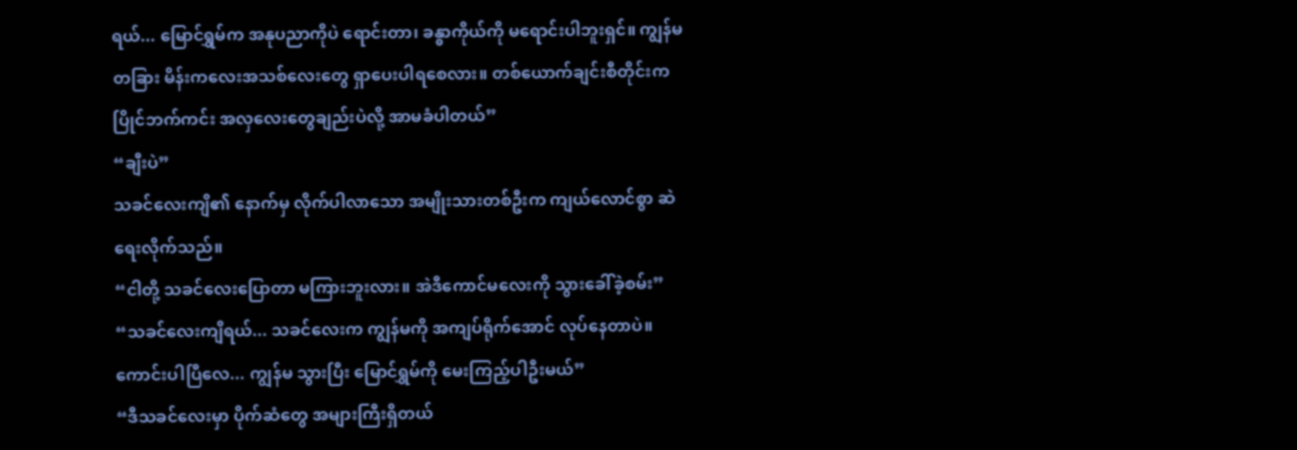ရယ်... မြောင်ရွှမ်က အနုပညာကိုပဲ ရောင်းတာ၊ ခန္ဓာကိုယ်ကို မရောင်းပါဘူးရှင်။ ကျွန်မ တခြား မိန်းကလေးအသစ်လေးတွေ ရှာပေးပါရစေလား။ တစ်ယောက်ချင်းစီတိုင်းက ပြိုင်ဘက်ကင်း အလှလေးတွေချည်းပဲလို့ အာမခံပါတယ်”
“ချီးပဲ”
သခင်လေးကျိ၏ နောက်မှ လိုက်ပါလာသော အမျိုးသားတစ်ဦးက ကျယ်လောင်စွာ ဆဲရေးလိုက်သည်။
“ငါတို့ သခင်လေးပြောတာ မကြားဘူးလား။ အဲဒီကောင်မလေးကို သွားခေါ်ခဲ့စမ်း”
“သခင်လေးကျိရယ်... သခင်လေးက ကျွန်မကို အကျပ်ရိုက်အောင် လုပ်နေတာပဲ။ ကောင်းပါပြီလေ... ကျွန်မ သွားပြီး မြောင်ရွှမ်ကို မေးကြည့်ပါဦးမယ်”
“ဒီသခင်လေးမှာ ပိုက်ဆံတွေ အများကြီးရှိတယ်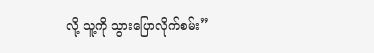လို့ သူ့ကို သွားပြောလိုက်စမ်း”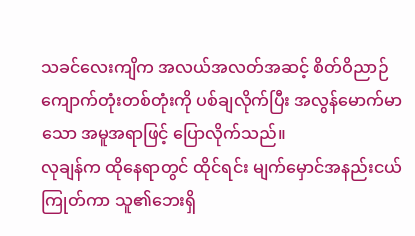သခင်လေးကျိက အလယ်အလတ်အဆင့် စိတ်ဝိညာဉ်ကျောက်တုံးတစ်တုံးကို ပစ်ချလိုက်ပြီး အလွန်မောက်မာသော အမူအရာဖြင့် ပြောလိုက်သည်။
လုချန်က ထိုနေရာတွင် ထိုင်ရင်း မျက်မှောင်အနည်းငယ် ကြုတ်ကာ သူ၏ဘေးရှိ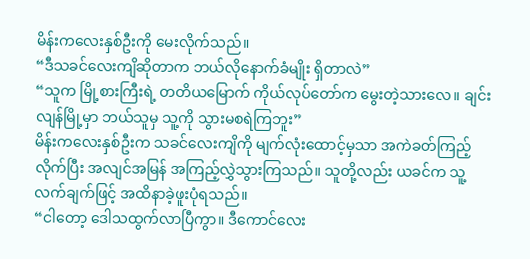မိန်းကလေးနှစ်ဦးကို မေးလိုက်သည်။
“ဒီသခင်လေးကျိဆိုတာက ဘယ်လိုနောက်ခံမျိုး ရှိတာလဲ”
“သူက မြို့စားကြီးရဲ့ တတိယမြောက် ကိုယ်လုပ်တော်က မွေးတဲ့သားလေ။ ချင်းလျန်မြို့မှာ ဘယ်သူမှ သူ့ကို သွားမစရဲကြဘူး”
မိန်းကလေးနှစ်ဦးက သခင်လေးကျိကို မျက်လုံးထောင့်မှသာ အကဲခတ်ကြည့်လိုက်ပြီး အလျင်အမြန် အကြည့်လွှဲသွားကြသည်။ သူတို့လည်း ယခင်က သူ့လက်ချက်ဖြင့် အထိနာခဲ့ဖူးပုံရသည်။
“ငါတော့ ဒေါသထွက်လာပြီကွာ။ ဒီကောင်လေး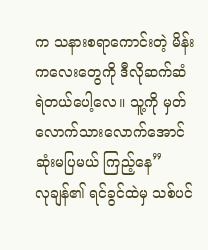က သနားစရာကောင်းတဲ့ မိန်းကလေးတွေကို ဒီလိုဆက်ဆံရဲတယ်ပေါ့လေ။ သူ့ကို မှတ်လောက်သားလောက်အောင် ဆုံးမပြမယ် ကြည့်နေ”
လုချန်၏ ရင်ခွင်ထဲမှ သစ်ပင်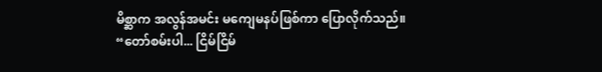မိစ္ဆာက အလွန်အမင်း မကျေမနပ်ဖြစ်ကာ ပြောလိုက်သည်။
“တော်စမ်းပါ... ငြိမ်ငြိမ်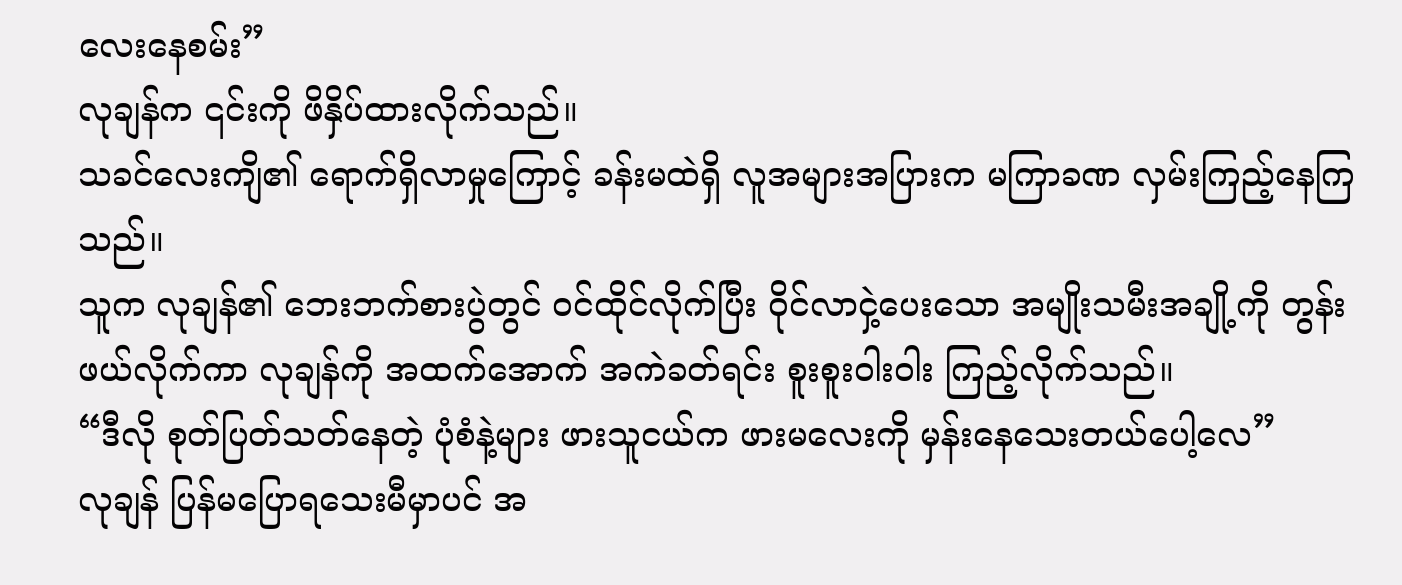လေးနေစမ်း”
လုချန်က ၎င်းကို ဖိနှိပ်ထားလိုက်သည်။
သခင်လေးကျိ၏ ရောက်ရှိလာမှုကြောင့် ခန်းမထဲရှိ လူအများအပြားက မကြာခဏ လှမ်းကြည့်နေကြသည်။
သူက လုချန်၏ ဘေးဘက်စားပွဲတွင် ဝင်ထိုင်လိုက်ပြီး ဝိုင်လာငှဲ့ပေးသော အမျိုးသမီးအချို့ကို တွန်းဖယ်လိုက်ကာ လုချန်ကို အထက်အောက် အကဲခတ်ရင်း စူးစူးဝါးဝါး ကြည့်လိုက်သည်။
“ဒီလို စုတ်ပြတ်သတ်နေတဲ့ ပုံစံနဲ့များ ဖားသူငယ်က ဖားမလေးကို မှန်းနေသေးတယ်ပေါ့လေ”
လုချန် ပြန်မပြောရသေးမီမှာပင် အ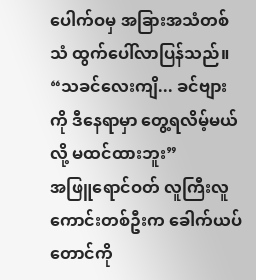ပေါက်ဝမှ အခြားအသံတစ်သံ ထွက်ပေါ်လာပြန်သည်။
“သခင်လေးကျိ... ခင်ဗျားကို ဒီနေရာမှာ တွေ့ရလိမ့်မယ်လို့ မထင်ထားဘူး”
အဖြူရောင်ဝတ် လူကြီးလူကောင်းတစ်ဦးက ခေါက်ယပ်တောင်ကို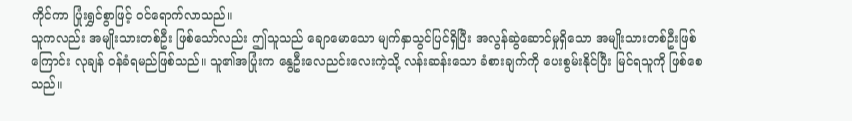ကိုင်ကာ ပြုံးရွှင်စွာဖြင့် ဝင်ရောက်လာသည်။
သူကလည်း အမျိုးသားတစ်ဦး ဖြစ်သော်လည်း ဤသူသည် ချောမောသော မျက်နှာသွင်ပြင်ရှိပြီး အလွန်ဆွဲဆောင်မှုရှိသော အမျိုးသားတစ်ဦးဖြစ်ကြောင်း လုချန် ဝန်ခံရမည်ဖြစ်သည်။ သူ၏အပြုံးက နွေဦးလေညင်းလေးကဲ့သို့ လန်းဆန်းသော ခံစားချက်ကို ပေးစွမ်းနိုင်ပြီး မြင်ရသူကို ဖြစ်စေသည်။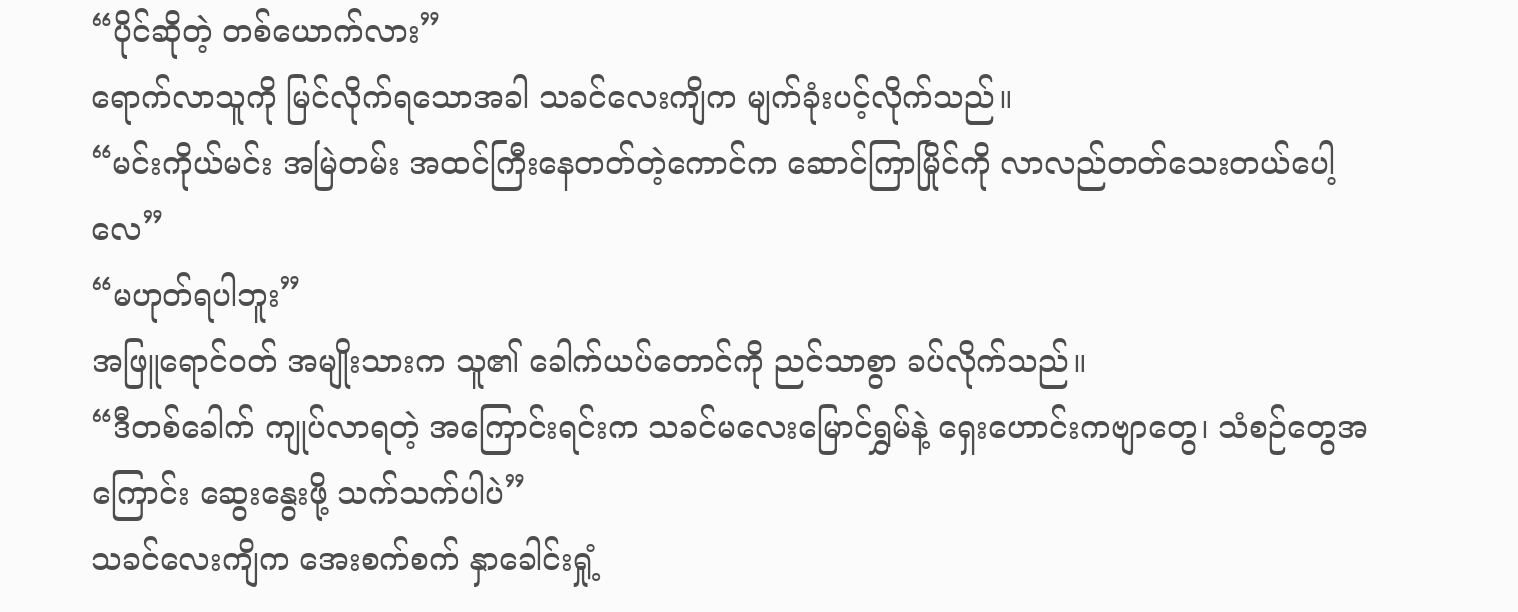“ပိုင်ဆိုတဲ့ တစ်ယောက်လား”
ရောက်လာသူကို မြင်လိုက်ရသောအခါ သခင်လေးကျိက မျက်ခုံးပင့်လိုက်သည်။
“မင်းကိုယ်မင်း အမြဲတမ်း အထင်ကြီးနေတတ်တဲ့ကောင်က ဆောင်ကြာမြိုင်ကို လာလည်တတ်သေးတယ်ပေါ့လေ”
“မဟုတ်ရပါဘူး”
အဖြူရောင်ဝတ် အမျိုးသားက သူ၏ ခေါက်ယပ်တောင်ကို ညင်သာစွာ ခပ်လိုက်သည်။
“ဒီတစ်ခေါက် ကျုပ်လာရတဲ့ အကြောင်းရင်းက သခင်မလေးမြောင်ရွှမ်နဲ့ ရှေးဟောင်းကဗျာတွေ၊ သံစဉ်တွေအကြောင်း ဆွေးနွေးဖို့ သက်သက်ပါပဲ”
သခင်လေးကျိက အေးစက်စက် နှာခေါင်းရှုံ့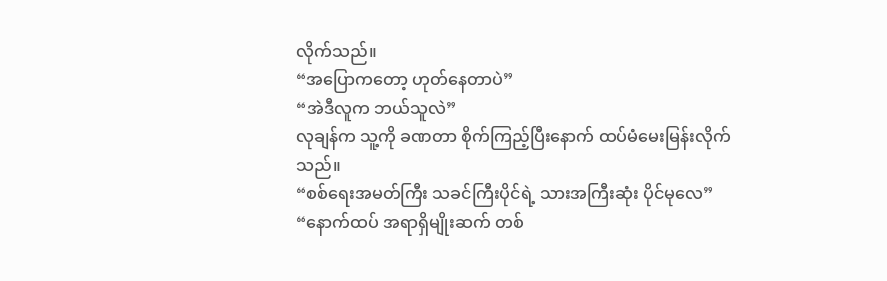လိုက်သည်။
“အပြောကတော့ ဟုတ်နေတာပဲ”
“အဲဒီလူက ဘယ်သူလဲ”
လုချန်က သူ့ကို ခဏတာ စိုက်ကြည့်ပြီးနောက် ထပ်မံမေးမြန်းလိုက်သည်။
“စစ်ရေးအမတ်ကြီး သခင်ကြီးပိုင်ရဲ့ သားအကြီးဆုံး ပိုင်မုလေ”
“နောက်ထပ် အရာရှိမျိုးဆက် တစ်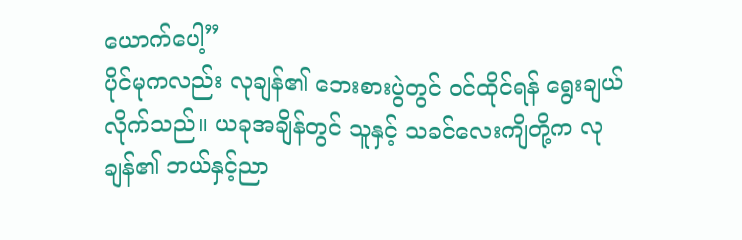ယောက်ပေါ့”
ပိုင်မုကလည်း လုချန်၏ ဘေးစားပွဲတွင် ဝင်ထိုင်ရန် ရွေးချယ်လိုက်သည်။ ယခုအချိန်တွင် သူနှင့် သခင်လေးကျိတို့က လုချန်၏ ဘယ်နှင့်ညာ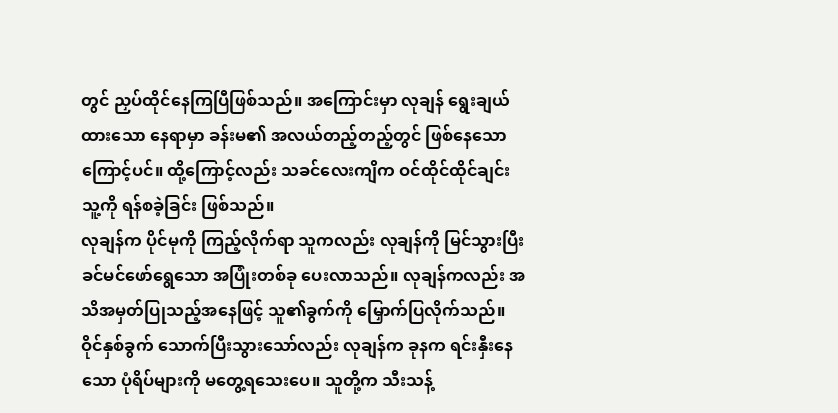တွင် ညှပ်ထိုင်နေကြပြီဖြစ်သည်။ အကြောင်းမှာ လုချန် ရွေးချယ်ထားသော နေရာမှာ ခန်းမ၏ အလယ်တည့်တည့်တွင် ဖြစ်နေသောကြောင့်ပင်။ ထို့ကြောင့်လည်း သခင်လေးကျိက ဝင်ထိုင်ထိုင်ချင်း သူ့ကို ရန်စခဲ့ခြင်း ဖြစ်သည်။
လုချန်က ပိုင်မုကို ကြည့်လိုက်ရာ သူကလည်း လုချန်ကို မြင်သွားပြီး ခင်မင်ဖော်ရွေသော အပြုံးတစ်ခု ပေးလာသည်။ လုချန်ကလည်း အသိအမှတ်ပြုသည့်အနေဖြင့် သူ၏ခွက်ကို မြှောက်ပြလိုက်သည်။
ဝိုင်နှစ်ခွက် သောက်ပြီးသွားသော်လည်း လုချန်က ခုနက ရင်းနှီးနေသော ပုံရိပ်များကို မတွေ့ရသေးပေ။ သူတို့က သီးသန့်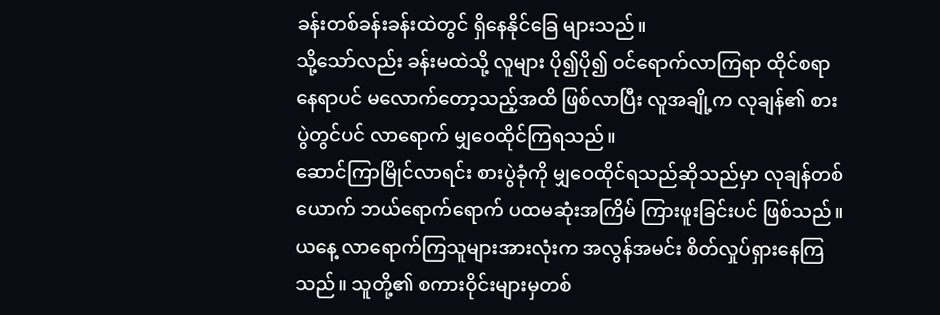ခန်းတစ်ခန်းခန်းထဲတွင် ရှိနေနိုင်ခြေ များသည်။
သို့သော်လည်း ခန်းမထဲသို့ လူများ ပို၍ပို၍ ဝင်ရောက်လာကြရာ ထိုင်စရာနေရာပင် မလောက်တော့သည့်အထိ ဖြစ်လာပြီး လူအချို့က လုချန်၏ စားပွဲတွင်ပင် လာရောက် မျှဝေထိုင်ကြရသည်။
ဆောင်ကြာမြိုင်လာရင်း စားပွဲခုံကို မျှဝေထိုင်ရသည်ဆိုသည်မှာ လုချန်တစ်ယောက် ဘယ်ရောက်ရောက် ပထမဆုံးအကြိမ် ကြားဖူးခြင်းပင် ဖြစ်သည်။
ယနေ့ လာရောက်ကြသူများအားလုံးက အလွန်အမင်း စိတ်လှုပ်ရှားနေကြသည်။ သူတို့၏ စကားဝိုင်းများမှတစ်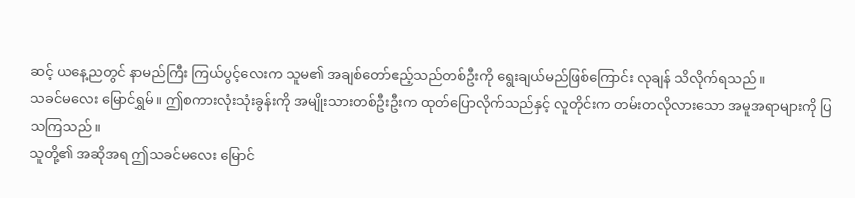ဆင့် ယနေ့ညတွင် နာမည်ကြီး ကြယ်ပွင့်လေးက သူမ၏ အချစ်တော်ဧည့်သည်တစ်ဦးကို ရွေးချယ်မည်ဖြစ်ကြောင်း လုချန် သိလိုက်ရသည်။
သခင်မလေး မြောင်ရွှမ်။ ဤစကားလုံးသုံးခွန်းကို အမျိုးသားတစ်ဦးဦးက ထုတ်ပြောလိုက်သည်နှင့် လူတိုင်းက တမ်းတလိုလားသော အမူအရာများကို ပြသကြသည်။
သူတို့၏ အဆိုအရ ဤသခင်မလေး မြောင်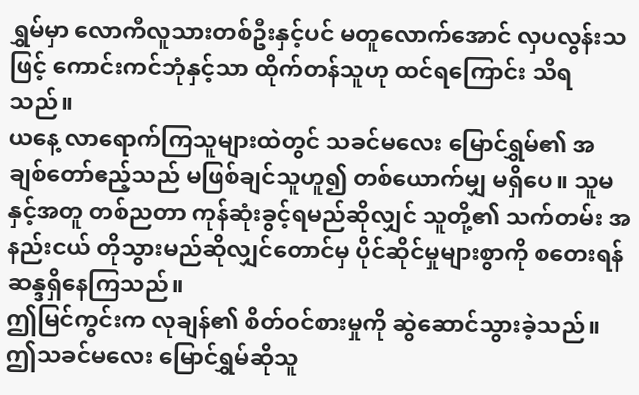ရွှမ်မှာ လောကီလူသားတစ်ဦးနှင့်ပင် မတူလောက်အောင် လှပလွန်းသဖြင့် ကောင်းကင်ဘုံနှင့်သာ ထိုက်တန်သူဟု ထင်ရကြောင်း သိရသည်။
ယနေ့ လာရောက်ကြသူများထဲတွင် သခင်မလေး မြောင်ရွှမ်၏ အချစ်တော်ဧည့်သည် မဖြစ်ချင်သူဟူ၍ တစ်ယောက်မျှ မရှိပေ။ သူမနှင့်အတူ တစ်ညတာ ကုန်ဆုံးခွင့်ရမည်ဆိုလျှင် သူတို့၏ သက်တမ်း အနည်းငယ် တိုသွားမည်ဆိုလျှင်တောင်မှ ပိုင်ဆိုင်မှုများစွာကို စတေးရန် ဆန္ဒရှိနေကြသည်။
ဤမြင်ကွင်းက လုချန်၏ စိတ်ဝင်စားမှုကို ဆွဲဆောင်သွားခဲ့သည်။ ဤသခင်မလေး မြောင်ရွှမ်ဆိုသူ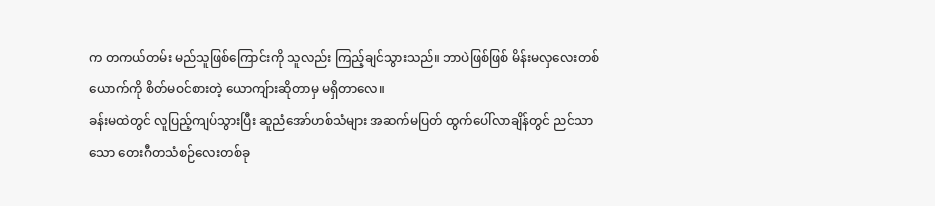က တကယ်တမ်း မည်သူဖြစ်ကြောင်းကို သူလည်း ကြည့်ချင်သွားသည်။ ဘာပဲဖြစ်ဖြစ် မိန်းမလှလေးတစ်ယောက်ကို စိတ်မဝင်စားတဲ့ ယောကျ်ားဆိုတာမှ မရှိတာလေ။
ခန်းမထဲတွင် လူပြည့်ကျပ်သွားပြီး ဆူညံအော်ဟစ်သံများ အဆက်မပြတ် ထွက်ပေါ်လာချိန်တွင် ညင်သာသော တေးဂီတသံစဉ်လေးတစ်ခု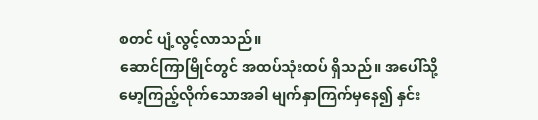စတင် ပျံ့လွင့်လာသည်။
ဆောင်ကြာမြိုင်တွင် အထပ်သုံးထပ် ရှိသည်။ အပေါ်သို့ မော့ကြည့်လိုက်သောအခါ မျက်နှာကြက်မှနေ၍ နှင်း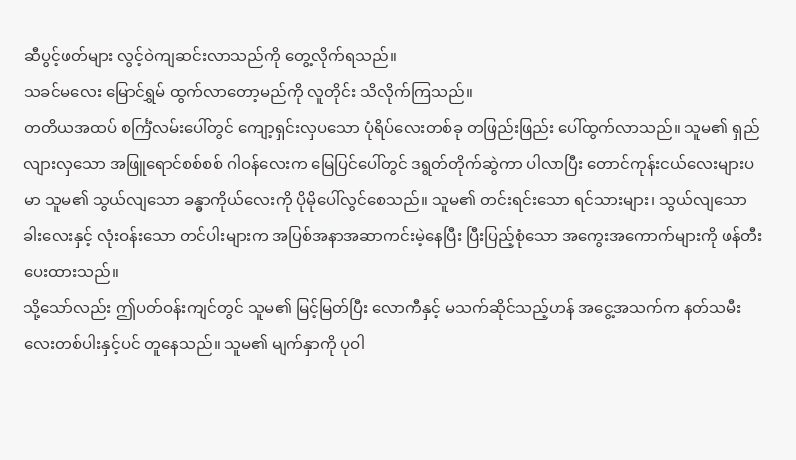ဆီပွင့်ဖတ်များ လွင့်ဝဲကျဆင်းလာသည်ကို တွေ့လိုက်ရသည်။
သခင်မလေး မြောင်ရွှမ် ထွက်လာတော့မည်ကို လူတိုင်း သိလိုက်ကြသည်။
တတိယအထပ် စင်္ကြံလမ်းပေါ်တွင် ကျော့ရှင်းလှပသော ပုံရိပ်လေးတစ်ခု တဖြည်းဖြည်း ပေါ်ထွက်လာသည်။ သူမ၏ ရှည်လျားလှသော အဖြူရောင်စစ်စစ် ဂါဝန်လေးက မြေပြင်ပေါ်တွင် ဒရွတ်တိုက်ဆွဲကာ ပါလာပြီး တောင်ကုန်းငယ်လေးများပမာ သူမ၏ သွယ်လျသော ခန္ဓာကိုယ်လေးကို ပိုမိုပေါ်လွင်စေသည်။ သူမ၏ တင်းရင်းသော ရင်သားများ၊ သွယ်လျသော ခါးလေးနှင့် လုံးဝန်းသော တင်ပါးများက အပြစ်အနာအဆာကင်းမဲ့နေပြီး ပြီးပြည့်စုံသော အကွေးအကောက်များကို ဖန်တီးပေးထားသည်။
သို့သော်လည်း ဤပတ်ဝန်းကျင်တွင် သူမ၏ မြင့်မြတ်ပြီး လောကီနှင့် မသက်ဆိုင်သည့်ဟန် အငွေ့အသက်က နတ်သမီးလေးတစ်ပါးနှင့်ပင် တူနေသည်။ သူမ၏ မျက်နှာကို ပုဝါ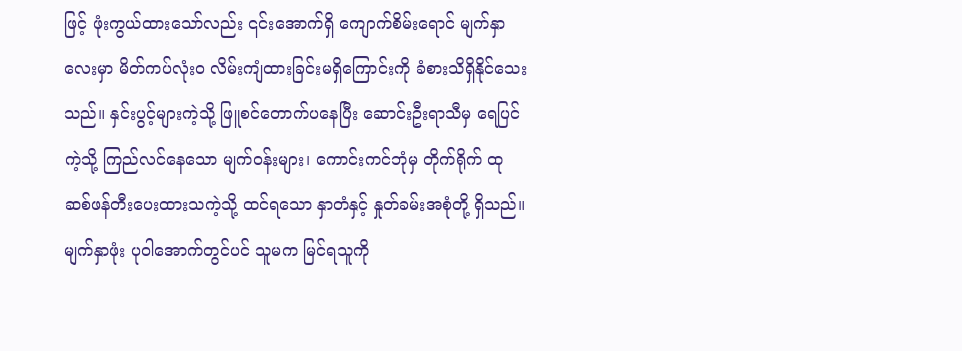ဖြင့် ဖုံးကွယ်ထားသော်လည်း ၎င်းအောက်ရှိ ကျောက်စိမ်းရောင် မျက်နှာလေးမှာ မိတ်ကပ်လုံးဝ လိမ်းကျံထားခြင်းမရှိကြောင်းကို ခံစားသိရှိနိုင်သေးသည်။ နှင်းပွင့်များကဲ့သို့ ဖြူစင်တောက်ပနေပြီး ဆောင်းဦးရာသီမှ ရေပြင်ကဲ့သို့ ကြည်လင်နေသော မျက်ဝန်းများ၊ ကောင်းကင်ဘုံမှ တိုက်ရိုက် ထုဆစ်ဖန်တီးပေးထားသကဲ့သို့ ထင်ရသော နှာတံနှင့် နှုတ်ခမ်းအစုံတို့ ရှိသည်။ မျက်နှာဖုံး ပုဝါအောက်တွင်ပင် သူမက မြင်ရသူကို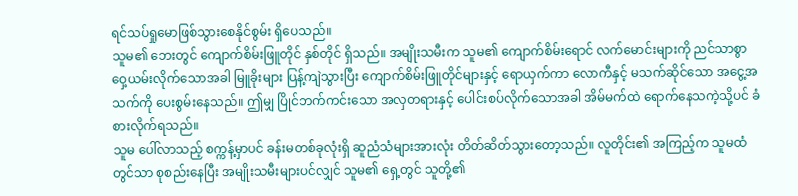ရင်သပ်ရှုမောဖြစ်သွားစေနိုင်စွမ်း ရှိပေသည်။
သူမ၏ ဘေးတွင် ကျောက်စိမ်းဖြူတိုင် နှစ်တိုင် ရှိသည်။ အမျိုးသမီးက သူမ၏ ကျောက်စိမ်းရောင် လက်မောင်းများကို ညင်သာစွာ ဝှေ့ယမ်းလိုက်သောအခါ မြူခိုးများ ပြန့်ကျဲသွားပြီး ကျောက်စိမ်းဖြူတိုင်များနှင့် ရောယှက်ကာ လောကီနှင့် မသက်ဆိုင်သော အငွေ့အသက်ကို ပေးစွမ်းနေသည်။ ဤမျှ ပြိုင်ဘက်ကင်းသော အလှတရားနှင့် ပေါင်းစပ်လိုက်သောအခါ အိမ်မက်ထဲ ရောက်နေသကဲ့သို့ပင် ခံစားလိုက်ရသည်။
သူမ ပေါ်လာသည့် စက္ကန့်မှာပင် ခန်းမတစ်ခုလုံးရှိ ဆူညံသံများအားလုံး တိတ်ဆိတ်သွားတော့သည်။ လူတိုင်း၏ အကြည့်က သူမထံတွင်သာ စုစည်းနေပြီး အမျိုးသမီးများပင်လျှင် သူမ၏ ရှေ့တွင် သူတို့၏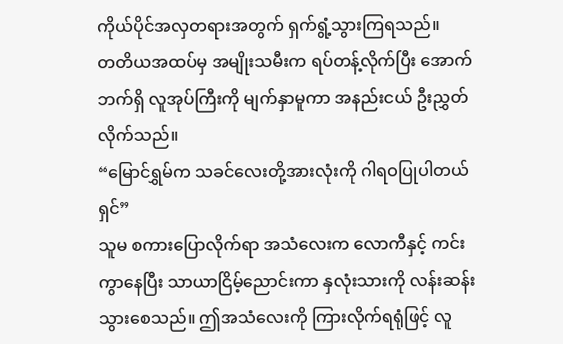ကိုယ်ပိုင်အလှတရားအတွက် ရှက်ရွံ့သွားကြရသည်။
တတိယအထပ်မှ အမျိုးသမီးက ရပ်တန့်လိုက်ပြီး အောက်ဘက်ရှိ လူအုပ်ကြီးကို မျက်နှာမူကာ အနည်းငယ် ဦးညွှတ်လိုက်သည်။
“မြောင်ရွှမ်က သခင်လေးတို့အားလုံးကို ဂါရဝပြုပါတယ်ရှင်”
သူမ စကားပြောလိုက်ရာ အသံလေးက လောကီနှင့် ကင်းကွာနေပြီး သာယာငြိမ့်ညောင်းကာ နှလုံးသားကို လန်းဆန်းသွားစေသည်။ ဤအသံလေးကို ကြားလိုက်ရရုံဖြင့် လူ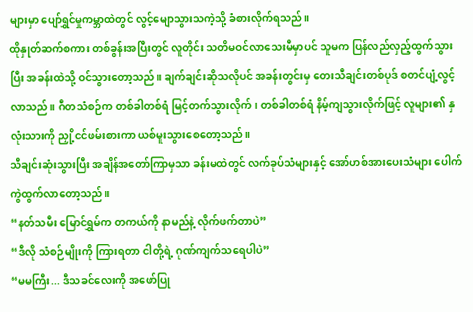များမှာ ပျော်ရွှင်မှုကမ္ဘာထဲတွင် လွင့်မျောသွားသကဲ့သို့ ခံစားလိုက်ရသည်။
ထိုနှုတ်ဆက်စကား တစ်ခွန်းအပြီးတွင် လူတိုင်း သတိမဝင်လာသေးမီမှာပင် သူမက ပြန်လည်လှည့်ထွက်သွားပြီး အခန်းထဲသို့ ဝင်သွားတော့သည်။ ချက်ချင်းဆိုသလိုပင် အခန်းတွင်းမှ တေးသီချင်းတစ်ပုဒ် စတင်ပျံ့လွင့်လာသည်။ ဂီတသံစဉ်က တစ်ခါတစ်ရံ မြင့်တက်သွားလိုက်၊ တစ်ခါတစ်ရံ နိမ့်ကျသွားလိုက်ဖြင့် လူများ၏ နှလုံးသားကို ညှို့ငင်ဖမ်းစားကာ ယစ်မူးသွားစေတော့သည်။
သီချင်းဆုံးသွားပြီး အချိန်အတော်ကြာမှသာ ခန်းမထဲတွင် လက်ခုပ်သံများနှင့် အော်ဟစ်အားပေးသံများ ပေါက်ကွဲထွက်လာတော့သည်။
“နတ်သမီး မြောင်ရွှမ်က တကယ်ကို နာမည်နဲ့ လိုက်ဖက်တာပဲ”
“ဒီလို သံစဉ်မျိုးကို ကြားရတာ ငါတို့ရဲ့ ဂုဏ်ကျက်သရေပါပဲ”
“မမကြီး... ဒီသခင်လေးကို အဖော်ပြု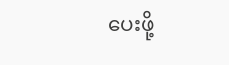ပေးဖို့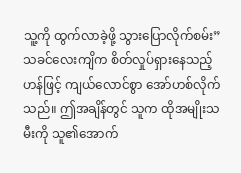သူ့ကို ထွက်လာခဲ့ဖို့ သွားပြောလိုက်စမ်း”
သခင်လေးကျိက စိတ်လှုပ်ရှားနေသည့်ဟန်ဖြင့် ကျယ်လောင်စွာ အော်ဟစ်လိုက်သည်။ ဤအချိန်တွင် သူက ထိုအမျိုးသမီးကို သူ၏အောက်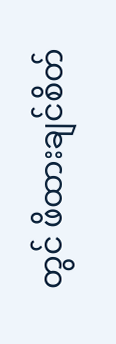တွင် ဖိထားချင်စိတ်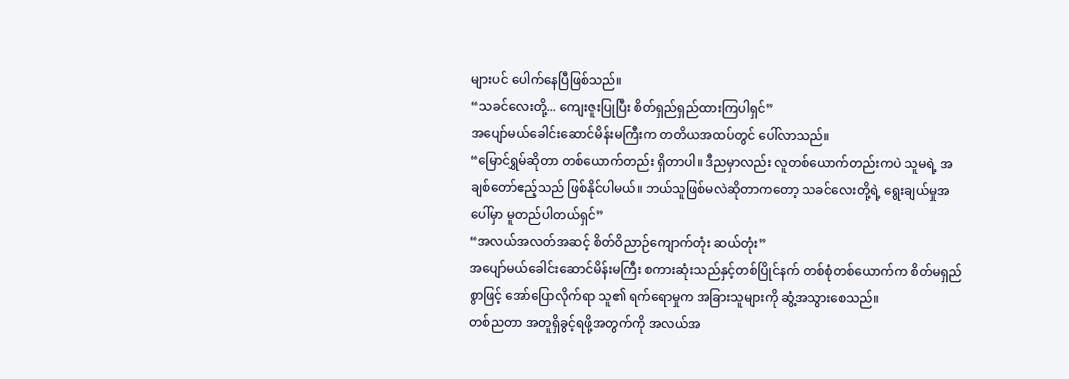များပင် ပေါက်နေပြီဖြစ်သည်။
“သခင်လေးတို့... ကျေးဇူးပြုပြီး စိတ်ရှည်ရှည်ထားကြပါရှင်”
အပျော်မယ်ခေါင်းဆောင်မိန်းမကြီးက တတိယအထပ်တွင် ပေါ်လာသည်။
“မြောင်ရွှမ်ဆိုတာ တစ်ယောက်တည်း ရှိတာပါ။ ဒီညမှာလည်း လူတစ်ယောက်တည်းကပဲ သူမရဲ့ အချစ်တော်ဧည့်သည် ဖြစ်နိုင်ပါမယ်။ ဘယ်သူဖြစ်မလဲဆိုတာကတော့ သခင်လေးတို့ရဲ့ ရွေးချယ်မှုအပေါ်မှာ မူတည်ပါတယ်ရှင်”
“အလယ်အလတ်အဆင့် စိတ်ဝိညာဉ်ကျောက်တုံး ဆယ်တုံး”
အပျော်မယ်ခေါင်းဆောင်မိန်းမကြီး စကားဆုံးသည်နှင့်တစ်ပြိုင်နက် တစ်စုံတစ်ယောက်က စိတ်မရှည်စွာဖြင့် အော်ပြောလိုက်ရာ သူ၏ ရက်ရောမှုက အခြားသူများကို ဆွံ့အသွားစေသည်။
တစ်ညတာ အတူရှိခွင့်ရဖို့အတွက်ကို အလယ်အ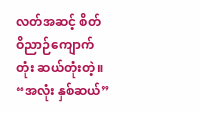လတ်အဆင့် စိတ်ဝိညာဉ်ကျောက်တုံး ဆယ်တုံးတဲ့။
“အလုံး နှစ်ဆယ်”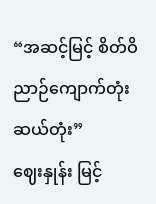“အဆင့်မြင့် စိတ်ဝိညာဉ်ကျောက်တုံး ဆယ်တုံး”
ဈေးနှုန်း မြင့်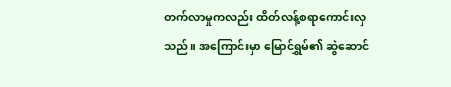တက်လာမှုကလည်း ထိတ်လန့်စရာကောင်းလှသည်။ အကြောင်းမှာ မြောင်ရွှမ်၏ ဆွဲဆောင်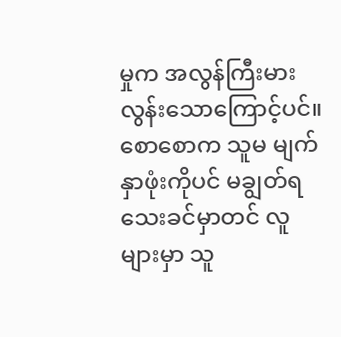မှုက အလွန်ကြီးမားလွန်းသောကြောင့်ပင်။ စောစောက သူမ မျက်နှာဖုံးကိုပင် မချွတ်ရသေးခင်မှာတင် လူများမှာ သူ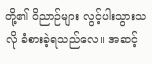တို့၏ ဝိညာဉ်များ လွင့်ပါးသွားသလို ခံစားခဲ့ရသည်လေ။ အဆင့်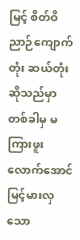မြင့် စိတ်ဝိညာဉ်ကျောက်တုံး ဆယ်တုံးဆိုသည်မှာ တစ်ခါမှ မကြားဖူးလောက်အောင် မြင့်မားလှသော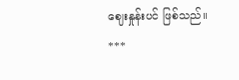ဈေးနှုန်းပင် ဖြစ်သည်။
***